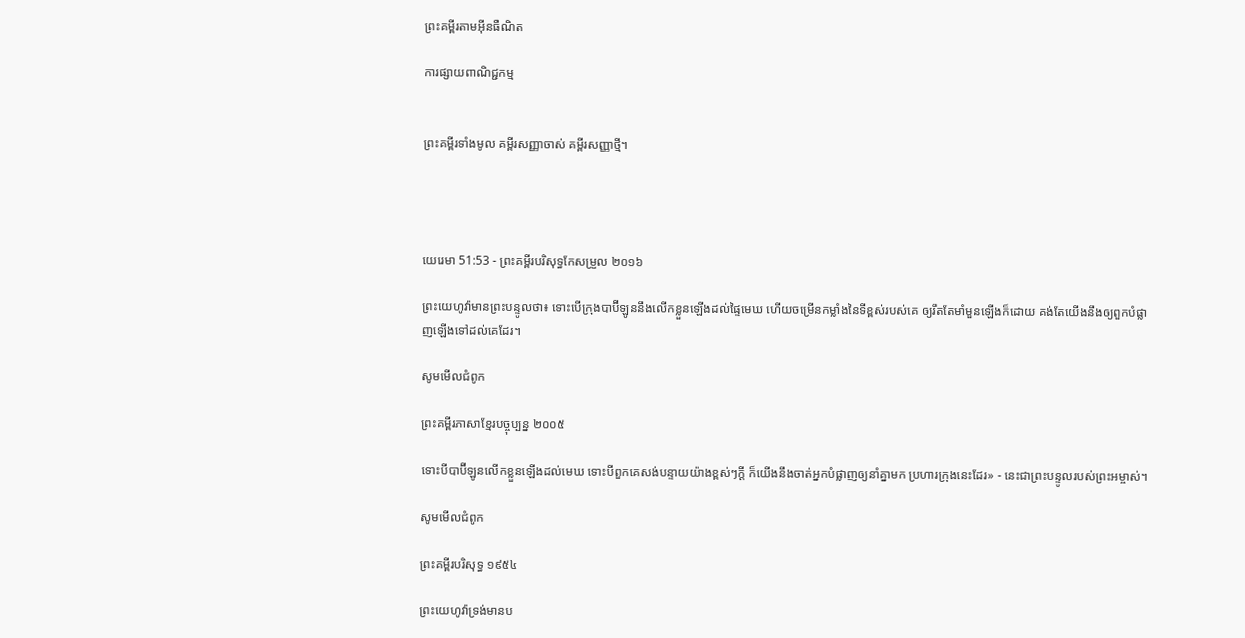ព្រះគម្ពីរតាមអ៊ីនធឺណិត

ការផ្សាយពាណិជ្ជកម្ម


ព្រះគម្ពីរទាំងមូល គម្ពីរសញ្ញាចាស់ គម្ពីរសញ្ញាថ្មី។




យេរេមា 51:53 - ព្រះគម្ពីរបរិសុទ្ធកែសម្រួល ២០១៦

ព្រះ‌យេហូវ៉ាមានព្រះ‌បន្ទូលថា៖ ទោះបើក្រុងបាប៊ីឡូននឹងលើកខ្លួនឡើងដល់ផ្ទៃមេឃ ហើយចម្រើនកម្លាំងនៃទីខ្ពស់របស់គេ ឲ្យរឹតតែមាំ‌មួនឡើងក៏ដោយ គង់តែយើងនឹងឲ្យពួកបំផ្លាញឡើងទៅដល់គេដែរ។

សូមមើលជំពូក

ព្រះគម្ពីរភាសាខ្មែរបច្ចុប្បន្ន ២០០៥

ទោះបីបាប៊ី‌ឡូនលើកខ្លួនឡើងដល់មេឃ ទោះបីពួកគេសង់បន្ទាយយ៉ាងខ្ពស់ៗក្ដី ក៏យើងនឹងចាត់អ្នកបំផ្លាញឲ្យនាំគ្នាមក ប្រហារក្រុងនេះដែរ» - នេះជាព្រះ‌បន្ទូលរបស់ព្រះ‌អម្ចាស់។

សូមមើលជំពូក

ព្រះគម្ពីរបរិសុទ្ធ ១៩៥៤

ព្រះ‌យេហូវ៉ាទ្រង់មានប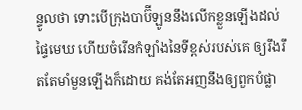ន្ទូលថា ទោះបើក្រុងបាប៊ីឡូននឹងលើកខ្លួនឡើងដល់ផ្ទៃមេឃ ហើយចំរើនកំឡាំងនៃទីខ្ពស់របស់គេ ឲ្យរឹង‌រឹត‌តែមាំ‌មួនឡើងក៏ដោយ គង់តែអញនឹងឲ្យពួកបំផ្លា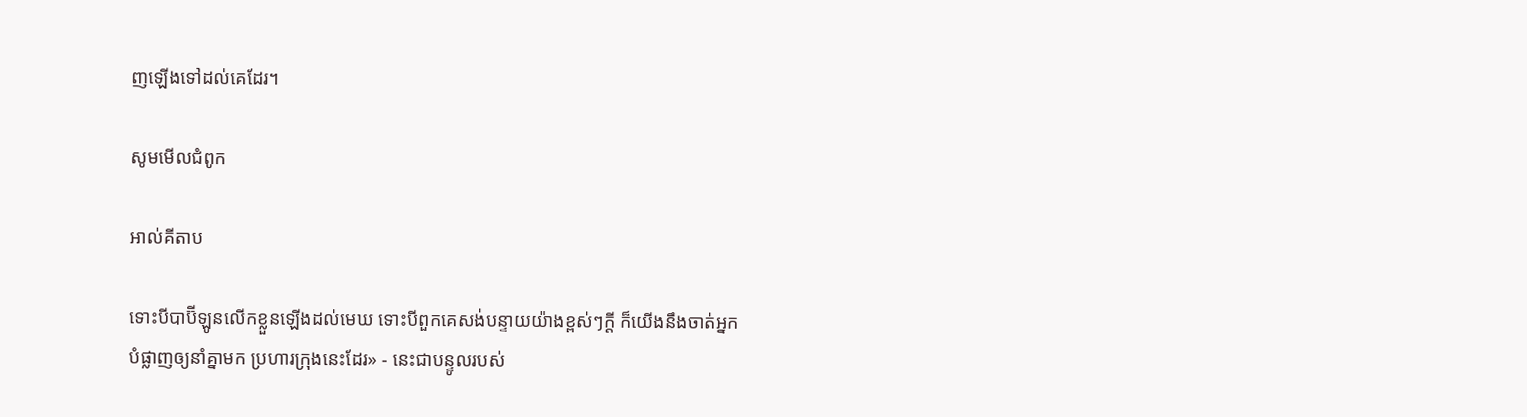ញឡើងទៅដល់គេដែរ។

សូមមើលជំពូក

អាល់គីតាប

ទោះបីបាប៊ី‌ឡូនលើកខ្លួនឡើងដល់មេឃ ទោះបីពួកគេសង់បន្ទាយយ៉ាងខ្ពស់ៗក្ដី ក៏យើងនឹងចាត់អ្នកបំផ្លាញឲ្យនាំគ្នាមក ប្រហារក្រុងនេះដែរ» - នេះជាបន្ទូលរបស់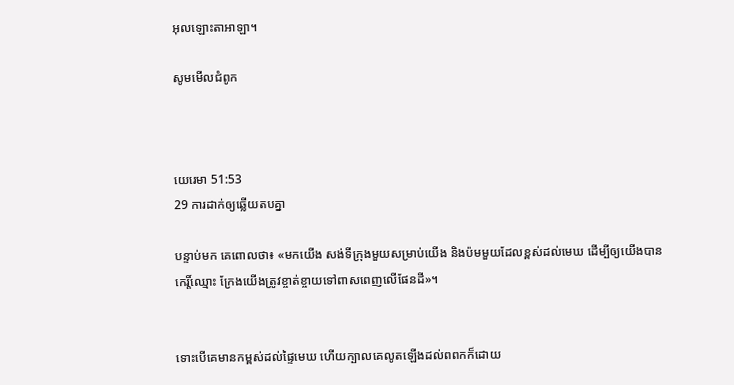អុលឡោះ‌តាអាឡា។

សូមមើលជំពូក



យេរេមា 51:53
29 ការដាក់ឲ្យឆ្លើយតបគ្នា

បន្ទាប់មក គេពោលថា៖ «មកយើង សង់ទីក្រុងមួយសម្រាប់យើង និងប៉មមួយដែលខ្ពស់ដល់មេឃ ដើម្បីឲ្យយើងបានកេរ្តិ៍‌ឈ្មោះ ក្រែងយើងត្រូវខ្ចាត់‌ខ្ចាយទៅពាសពេញលើផែន‌ដី»។


ទោះបើគេមានកម្ពស់ដល់ផ្ទៃមេឃ ហើយក្បាលគេលូតឡើងដល់ពពកក៏ដោយ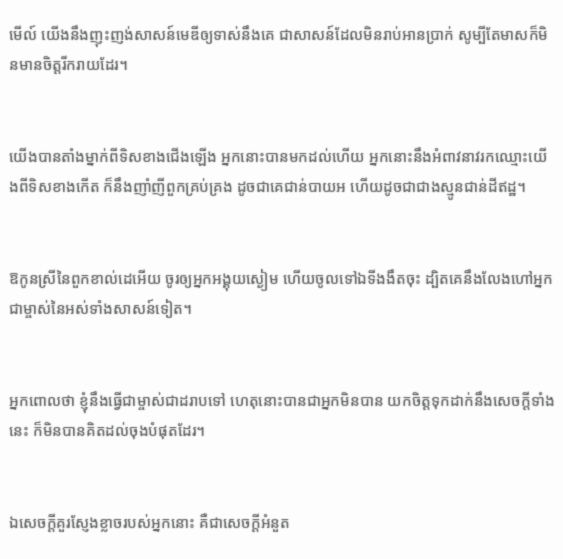មើល៍ យើងនឹងញុះ‌ញង់សាសន៍មេឌីឲ្យទាស់នឹងគេ ជាសាសន៍ដែលមិនរាប់‌អានប្រាក់ សូម្បីតែមាសក៏មិនមានចិត្តរីក‌រាយដែរ។


យើងបានតាំងម្នាក់ពីទិសខាងជើងឡើង អ្នកនោះបានមកដល់ហើយ អ្នកនោះនឹងអំពាវ‌នាវរកឈ្មោះយើងពីទិសខាងកើត ក៏នឹងញាំ‌ញីពួកគ្រប់‌គ្រង ដូចជាគេជាន់បាយអ ហើយដូចជាជាងស្មូនជាន់ដីឥដ្ឋ។


ឱកូនស្រីនៃពួកខាល់ដេអើយ ចូរឲ្យអ្នកអង្គុយស្ងៀម ហើយចូលទៅឯទីងងឹតចុះ ដ្បិតគេនឹងលែងហៅអ្នកជាម្ចាស់នៃអស់ទាំងសាសន៍ទៀត។


អ្នកពោលថា ខ្ញុំនឹងធ្វើជាម្ចាស់ជាដរាបទៅ ហេតុនោះបានជាអ្នកមិនបាន យកចិត្តទុកដាក់នឹងសេចក្ដីទាំងនេះ ក៏មិនបានគិតដល់ចុងបំផុតដែរ។


ឯសេចក្ដីគួរស្ញែងខ្លាចរបស់អ្នកនោះ គឺជាសេចក្ដីអំនួត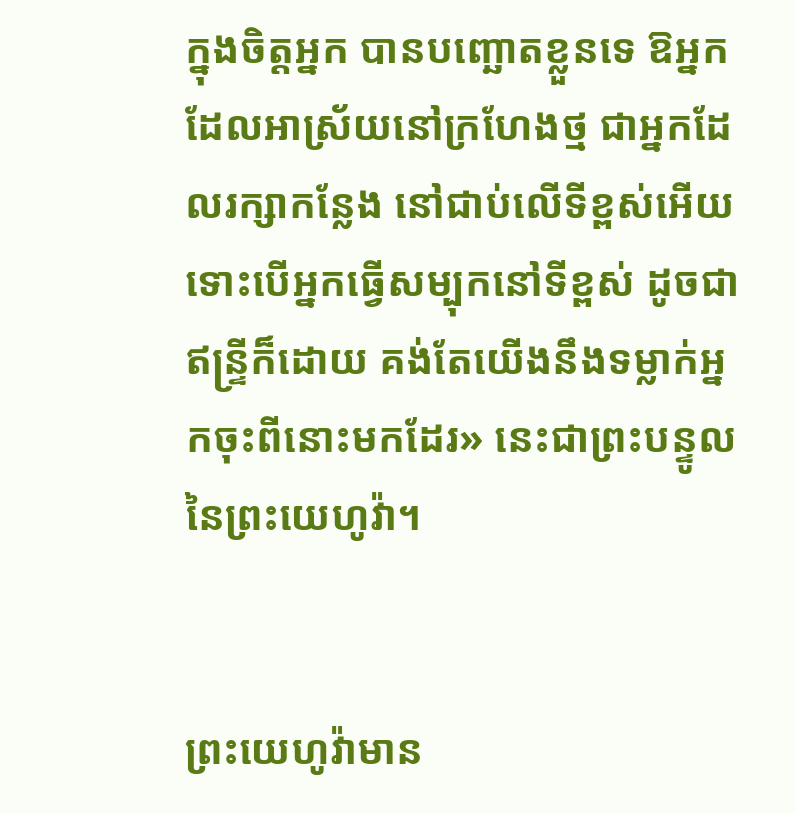ក្នុងចិត្តអ្នក បានបញ្ឆោតខ្លួនទេ ឱអ្នកដែលអាស្រ័យនៅក្រហែងថ្ម ជាអ្នកដែលរក្សាកន្លែង នៅជាប់លើទីខ្ពស់អើយ ទោះបើអ្នកធ្វើសម្បុកនៅទីខ្ពស់ ដូចជាឥន្ទ្រីក៏ដោយ គង់តែយើងនឹងទម្លាក់អ្នកចុះពីនោះមកដែរ» នេះជាព្រះ‌បន្ទូលនៃព្រះ‌យេហូវ៉ា។


ព្រះ‌យេហូវ៉ាមាន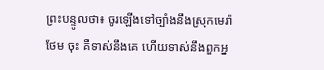ព្រះ‌បន្ទូលថា៖ ចូរឡើងទៅច្បាំងនឹងស្រុកមេរ៉ាថែម ចុះ គឺទាស់នឹងគេ ហើយទាស់នឹងពួកអ្ន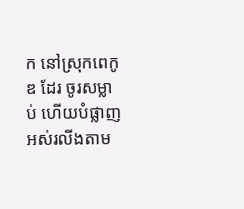ក នៅស្រុកពេកូឌ ដែរ ចូរសម្លាប់ ហើយបំផ្លាញអស់រលីងតាម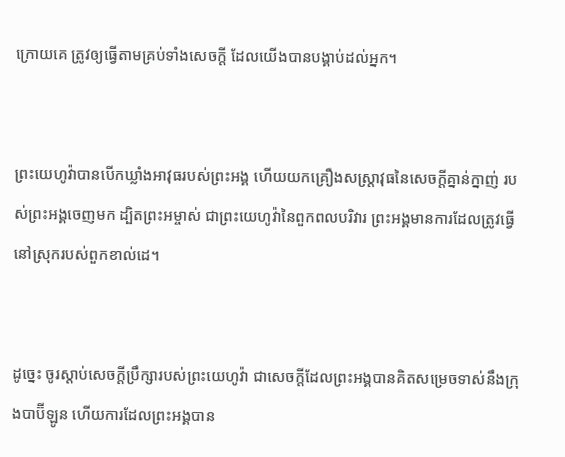ក្រោយគេ ត្រូវឲ្យធ្វើតាមគ្រប់ទាំងសេចក្ដី ដែលយើងបានបង្គាប់ដល់អ្នក។


ព្រះ‌យេហូវ៉ាបានបើកឃ្លាំងអាវុធរបស់ព្រះ‌អង្គ ហើយយកគ្រឿងសស្ត្រា‌វុធនៃសេចក្ដីគ្នាន់‌ក្នាញ់ របស់ព្រះ‌អង្គចេញមក ដ្បិតព្រះ‌អម្ចាស់ ជាព្រះ‌យេហូវ៉ានៃពួកពល‌បរិវារ ព្រះ‌អង្គមានការដែលត្រូវធ្វើនៅស្រុករបស់ពួកខាល់ដេ។


ដូច្នេះ ចូរស្តាប់សេចក្ដីប្រឹក្សារបស់ព្រះ‌យេហូវ៉ា ជាសេចក្ដីដែលព្រះ‌អង្គបានគិតសម្រេចទាស់នឹងក្រុងបាប៊ីឡូន ហើយការដែលព្រះ‌អង្គបាន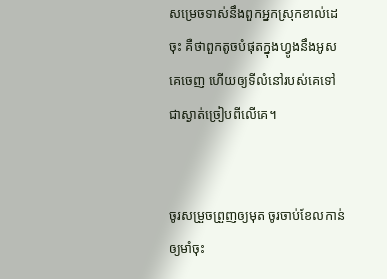សម្រេចទាស់នឹងពួកអ្នកស្រុកខាល់ដេចុះ គឺថាពួកតូចបំផុតក្នុងហ្វូងនឹងអូសគេចេញ ហើយឲ្យទីលំនៅរបស់គេទៅជាស្ងាត់ច្រៀបពីលើគេ។


ចូរសម្រួចព្រួញឲ្យមុត ចូរចាប់ខែលកាន់ឲ្យមាំចុះ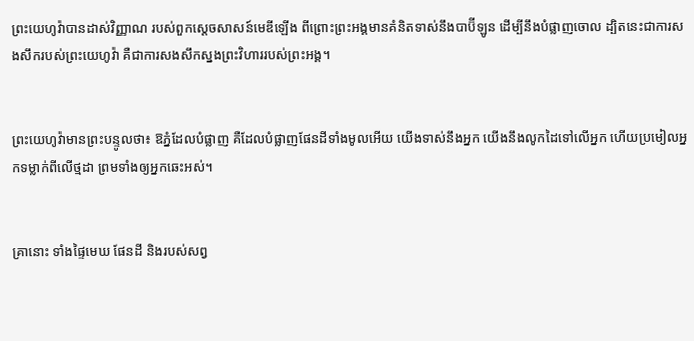ព្រះ‌យេហូវ៉ាបានដាស់វិញ្ញាណ របស់ពួកស្តេចសាសន៍មេឌីឡើង ពីព្រោះព្រះ‌អង្គមានគំនិតទាស់នឹងបាប៊ីឡូន ដើម្បីនឹងបំផ្លាញចោល ដ្បិតនេះជាការសង‌សឹករបស់ព្រះ‌យេហូវ៉ា គឺជាការសង‌សឹកស្នងព្រះ‌វិហាររបស់ព្រះ‌អង្គ។


ព្រះ‌យេហូវ៉ាមានព្រះ‌បន្ទូលថា៖ ឱភ្នំដែលបំផ្លាញ គឺដែលបំផ្លាញផែនដីទាំងមូលអើយ យើងទាស់នឹងអ្នក យើងនឹងលូកដៃទៅលើអ្នក ហើយប្រមៀលអ្នកទម្លាក់ពីលើថ្មដា ព្រមទាំងឲ្យអ្នកឆេះអស់។


គ្រានោះ ទាំងផ្ទៃមេឃ ផែនដី និងរបស់សព្វ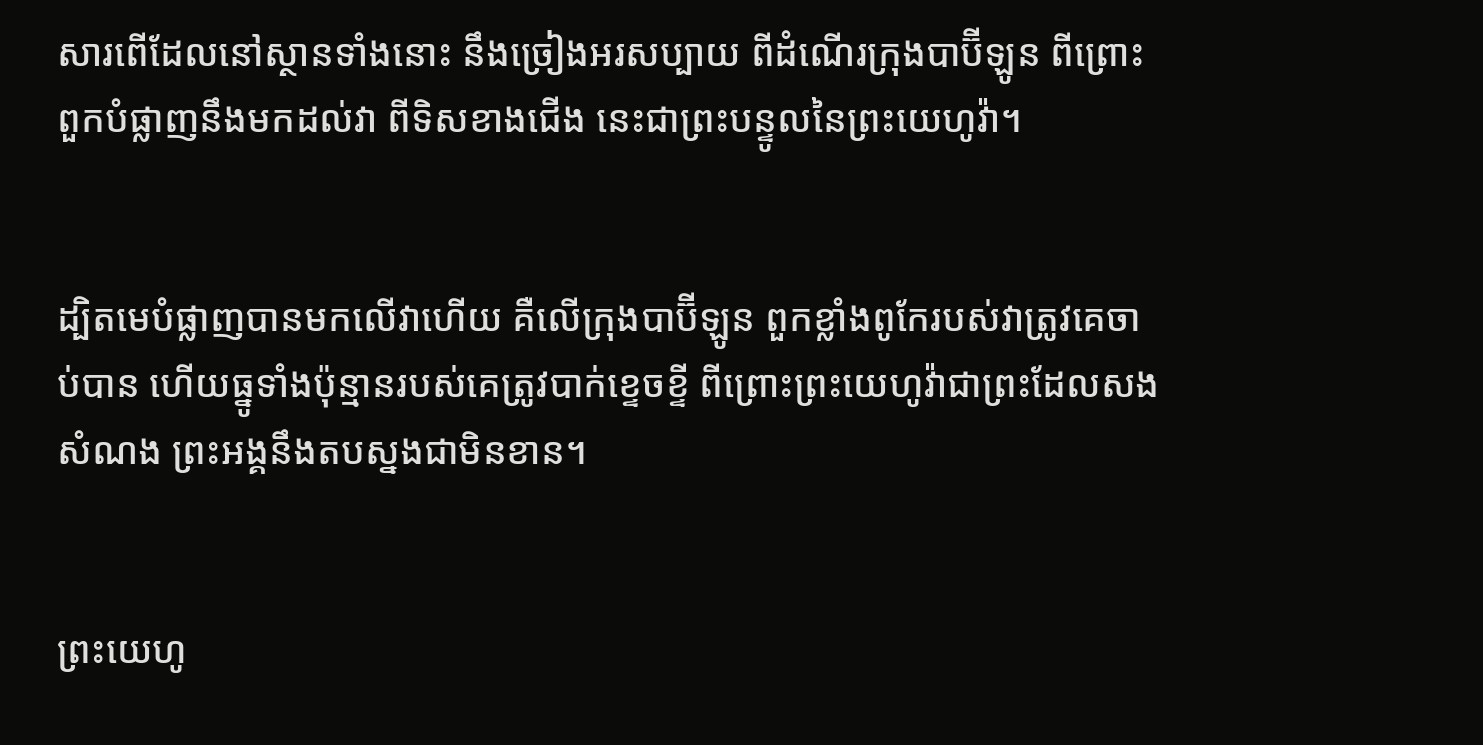សារពើដែលនៅស្ថានទាំងនោះ នឹងច្រៀងអរសប្បាយ ពីដំណើរក្រុងបាប៊ីឡូន ពីព្រោះពួកបំផ្លាញនឹងមកដល់វា ពីទិសខាងជើង នេះជាព្រះ‌បន្ទូលនៃព្រះ‌យេហូវ៉ា។


ដ្បិតមេបំផ្លាញបានមកលើវាហើយ គឺលើក្រុងបាប៊ីឡូន ពួកខ្លាំងពូកែរបស់វាត្រូវគេចាប់បាន ហើយធ្នូទាំងប៉ុន្មានរបស់គេត្រូវបាក់ខ្ទេច‌ខ្ទី ពីព្រោះព្រះ‌យេហូវ៉ាជាព្រះដែលសងសំណង ព្រះ‌អង្គនឹងតបស្នងជាមិនខាន។


ព្រះ‌យេហូ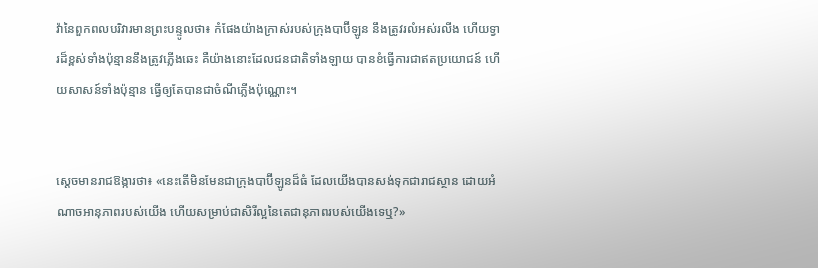វ៉ានៃពួកពល‌បរិវារមានព្រះ‌បន្ទូលថា៖ កំផែងយ៉ាងក្រាស់របស់ក្រុងបាប៊ីឡូន នឹងត្រូវរលំអស់រលីង ហើយទ្វារដ៏ខ្ពស់ទាំងប៉ុន្មាននឹងត្រូវភ្លើងឆេះ គឺយ៉ាងនោះដែលជនជាតិទាំង‌ឡាយ បានខំធ្វើការជាឥតប្រយោជន៍ ហើយសាសន៍ទាំងប៉ុន្មាន ធ្វើឲ្យតែបានជាចំណីភ្លើងប៉ុណ្ណោះ។


ស្ដេចមានរាជ‌ឱង្ការថា៖ «នេះតើមិនមែនជាក្រុងបាប៊ី‌ឡូនដ៏ធំ ដែលយើងបានសង់ទុកជា‌រាជ‌ស្ថាន ដោយអំណាចអានុ‌ភាពរបស់យើង ហើយសម្រាប់ជាសិរី‌ល្អនៃតេជា‌នុភាពរបស់យើងទេឬ?»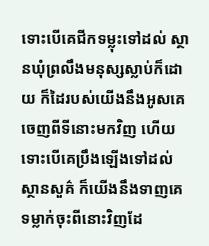ទោះបើគេជីកទម្លុះទៅដល់ ស្ថានឃុំព្រលឹងមនុស្សស្លាប់ក៏ដោយ ក៏ដៃរបស់យើងនឹងអូសគេចេញពីទីនោះមកវិញ ហើយទោះបើគេប្រឹងឡើងទៅដល់ស្ថាន‌សួគ៌ ក៏យើងនឹងទាញគេទម្លាក់ចុះពីនោះវិញដែ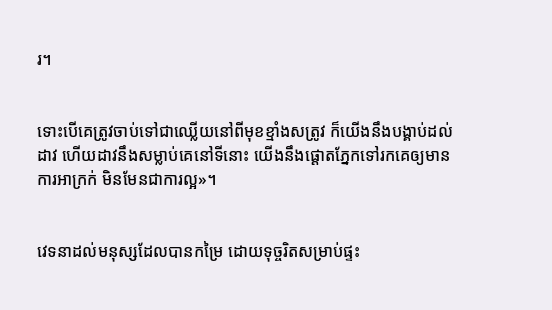រ។


ទោះបើគេត្រូវចាប់ទៅជាឈ្លើយនៅពីមុខខ្មាំងសត្រូវ ក៏យើងនឹងបង្គាប់ដល់ដាវ ហើយដាវនឹងសម្លាប់គេនៅទីនោះ យើងនឹងផ្តោតភ្នែកទៅរកគេឲ្យមានការអាក្រក់ មិនមែនជាការល្អ»។


វេទនាដល់មនុស្សដែលបានកម្រៃ ដោយទុច្ចរិតសម្រាប់ផ្ទះ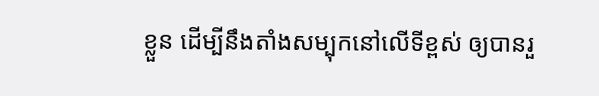ខ្លួន ដើម្បីនឹងតាំងសម្បុកនៅលើទីខ្ពស់ ឲ្យបានរួ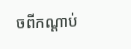ចពីកណ្ដាប់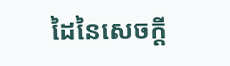ដៃនៃសេចក្ដី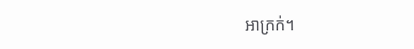អាក្រក់។